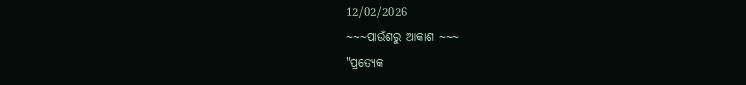12/02/2026
~~~ପାଉଁଶରୁ ଆକାଶ ~~~
"ପ୍ରତ୍ୟେକ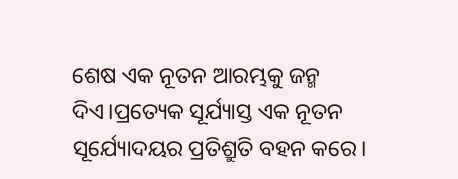ଶେଷ ଏକ ନୂତନ ଆରମ୍ଭକୁ ଜନ୍ମ ଦିଏ।ପ୍ରତ୍ୟେକ ସୂର୍ଯ୍ୟାସ୍ତ ଏକ ନୂତନ ସୂର୍ଯ୍ୟୋଦୟର ପ୍ରତିଶ୍ରୁତି ବହନ କରେ।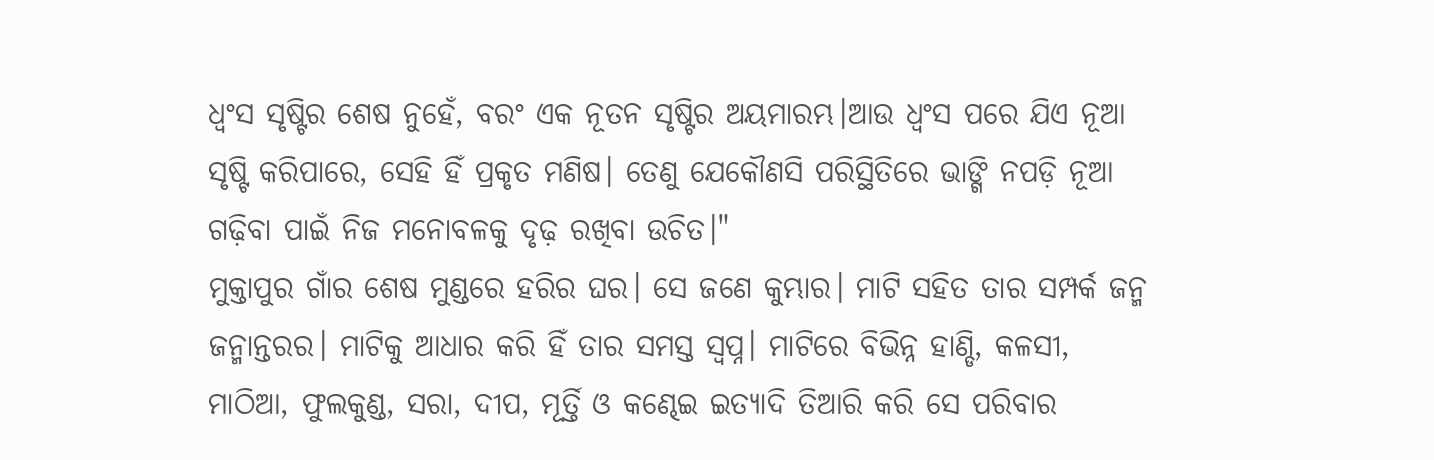ଧ୍ୱଂସ ସୃଷ୍ଟିର ଶେଷ ନୁହେଁ, ବରଂ ଏକ ନୂତନ ସୃଷ୍ଟିର ଅୟମାରମ୍ଭ।ଆଉ ଧ୍ୱଂସ ପରେ ଯିଏ ନୂଆ ସୃଷ୍ଟି କରିପାରେ, ସେହି ହିଁ ପ୍ରକୃତ ମଣିଷ। ତେଣୁ ଯେକୌଣସି ପରିସ୍ଥିତିରେ ଭାଙ୍ଗି ନପଡ଼ି ନୂଆ ଗଢ଼ିବା ପାଇଁ ନିଜ ମନୋବଳକୁ ଦୃଢ଼ ରଖିବା ଉଚିତ।"
ମୁକ୍ତାପୁର ଗାଁର ଶେଷ ମୁଣ୍ଡରେ ହରିର ଘର। ସେ ଜଣେ କୁମ୍ଭାର। ମାଟି ସହିତ ତାର ସମ୍ପର୍କ ଜନ୍ମ ଜନ୍ମାନ୍ତରର। ମାଟିକୁ ଆଧାର କରି ହିଁ ତାର ସମସ୍ତ ସ୍ୱପ୍ନ। ମାଟିରେ ବିଭିନ୍ନ ହାଣ୍ଡି, କଳସୀ, ମାଠିଆ, ଫୁଲକୁଣ୍ଡ, ସରା, ଦୀପ, ମୂର୍ତ୍ତି ଓ କଣ୍ଢେଇ ଇତ୍ୟାଦି ତିଆରି କରି ସେ ପରିବାର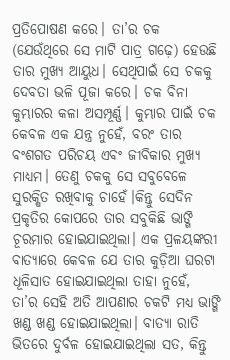ପ୍ରତିପୋଷଣ କରେ। ତା’ର ଚକ (ଯେଉଁଥିରେ ସେ ମାଟି ପାତ୍ର ଗଢ଼େ) ହେଉଛି ତାର ମୁଖ୍ୟ ଆୟୁଧ। ସେଥିପାଇଁ ସେ ଚକକୁ ଦେବତା ଭଳି ପୂଜା କରେ। ଚକ ବିନା କୁମ୍ଭାରର କଳା ଅସମ୍ପୂର୍ଣ୍ଣ। କୁମ୍ଭାର ପାଇଁ ଚକ କେବଳ ଏକ ଯନ୍ତ୍ର ନୁହେଁ, ବରଂ ତାର ବଂଶଗତ ପରିଚୟ ଏବଂ ଜୀବିକାର ମୁଖ୍ୟ ମାଧ୍ୟମ। ତେଣୁ ଚକକୁ ସେ ସବୁବେଳେ ସୁରକ୍ଷିତ ରଖିବାକୁ ଚାହେଁ।କିନ୍ତୁ ସେଦିନ ପ୍ରକୃତିର କୋପରେ ତାର ସବୁକିଛି ଭାଙ୍ଗି ଚୂରମାର ହୋଇଯାଇଥିଲା। ଏକ ପ୍ରଳୟଙ୍କରୀ ବାତ୍ୟାରେ କେବଳ ଯେ ତାର କୁଡ଼ିଆ ଘରଟା ଧୂଳିସାତ ହୋଇଯାଇଥିଲା ତାହା ନୁହେଁ, ତା’ର ସେହି ଅତି ଆପଣାର ଚକଟି ମଧ୍ୟ ଭାଙ୍ଗି ଖଣ୍ଡ ଖଣ୍ଡ ହୋଇଯାଇଥିଲା। ବାତ୍ୟା ରାତି ଭିତରେ ଦୁର୍ବଳ ହୋଇଯାଇଥିଲା ସତ, କିନ୍ତୁ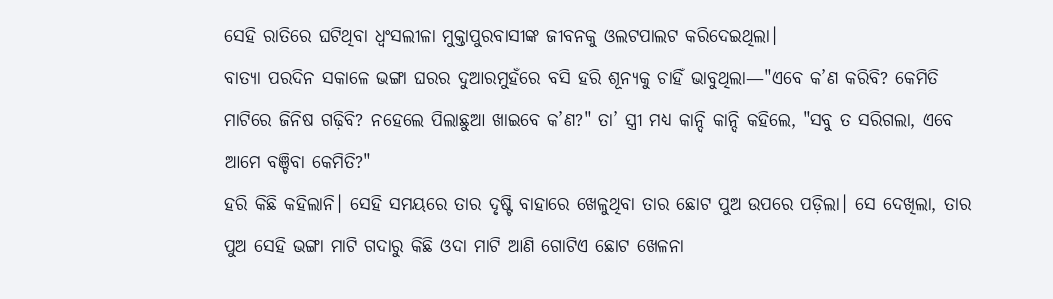ସେହି ରାତିରେ ଘଟିଥିବା ଧ୍ୱଂସଲୀଳା ମୁକ୍ତାପୁରବାସୀଙ୍କ ଜୀବନକୁ ଓଲଟପାଲଟ କରିଦେଇଥିଲା।
ବାତ୍ୟା ପରଦିନ ସକାଳେ ଭଙ୍ଗା ଘରର ଦୁଆରମୁହଁରେ ବସି ହରି ଶୂନ୍ୟକୁ ଚାହିଁ ଭାବୁଥିଲା—"ଏବେ କ’ଣ କରିବି? କେମିତି ମାଟିରେ ଜିନିଷ ଗଢ଼ିବି? ନହେଲେ ପିଲାଛୁଆ ଖାଇବେ କ’ଣ?" ତା’ ସ୍ତ୍ରୀ ମଧ୍ୟ କାନ୍ଦି କାନ୍ଦି କହିଲେ, "ସବୁ ତ ସରିଗଲା, ଏବେ ଆମେ ବଞ୍ଚିବା କେମିତି?"
ହରି କିଛି କହିଲାନି। ସେହି ସମୟରେ ତାର ଦୃଷ୍ଟି ବାହାରେ ଖେଳୁଥିବା ତାର ଛୋଟ ପୁଅ ଉପରେ ପଡ଼ିଲା। ସେ ଦେଖିଲା, ତାର ପୁଅ ସେହି ଭଙ୍ଗା ମାଟି ଗଦାରୁ କିଛି ଓଦା ମାଟି ଆଣି ଗୋଟିଏ ଛୋଟ ଖେଳନା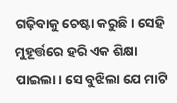ଗଢ଼ିବାକୁ ଚେଷ୍ଟା କରୁଛି। ସେହି ମୁହୂର୍ତ୍ତରେ ହରି ଏକ ଶିକ୍ଷା ପାଇଲା। ସେ ବୁଝିଲା ଯେ ମାଟି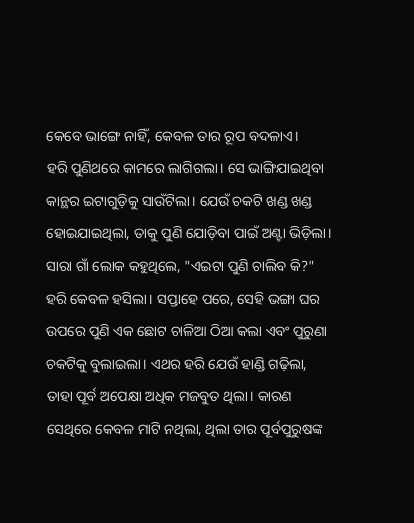କେବେ ଭାଙ୍ଗେ ନାହିଁ, କେବଳ ତାର ରୂପ ବଦଳାଏ।
ହରି ପୁଣିଥରେ କାମରେ ଲାଗିଗଲା। ସେ ଭାଙ୍ଗିଯାଇଥିବା କାନ୍ଥର ଇଟାଗୁଡ଼ିକୁ ସାଉଁଟିଲା। ଯେଉଁ ଚକଟି ଖଣ୍ଡ ଖଣ୍ଡ ହୋଇଯାଇଥିଲା, ତାକୁ ପୁଣି ଯୋଡ଼ିବା ପାଇଁ ଅଣ୍ଟା ଭିଡ଼ିଲା। ସାରା ଗାଁ ଲୋକ କହୁଥିଲେ, "ଏଇଟା ପୁଣି ଚାଲିବ କି?" ହରି କେବଳ ହସିଲା। ସପ୍ତାହେ ପରେ, ସେହି ଭଙ୍ଗା ଘର ଉପରେ ପୁଣି ଏକ ଛୋଟ ଚାଳିଆ ଠିଆ କଲା ଏବଂ ପୁରୁଣା ଚକଟିକୁ ବୁଲାଇଲା। ଏଥର ହରି ଯେଉଁ ହାଣ୍ଡି ଗଢ଼ିଲା, ତାହା ପୂର୍ବ ଅପେକ୍ଷା ଅଧିକ ମଜବୁତ ଥିଲା। କାରଣ ସେଥିରେ କେବଳ ମାଟି ନଥିଲା, ଥିଲା ତାର ପୂର୍ବପୁରୁଷଙ୍କ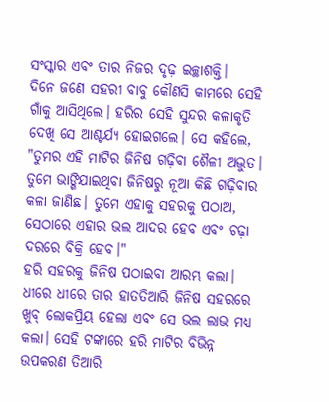ସଂସ୍କାର ଏବଂ ତାର ନିଜର ଦୃଢ଼ ଇଚ୍ଛାଶକ୍ତି।
ଦିନେ ଜଣେ ସହରୀ ବାବୁ କୌଣସି କାମରେ ସେହି ଗାଁକୁ ଆସିଥିଲେ। ହରିର ସେହି ସୁନ୍ଦର କଳାକୃତି ଦେଖି ସେ ଆଶ୍ଚର୍ଯ୍ୟ ହୋଇଗଲେ। ସେ କହିଲେ, "ତୁମର ଏହି ମାଟିର ଜିନିଷ ଗଢ଼ିବା ଶୈଳୀ ଅଦ୍ଭୁତ। ତୁମେ ଭାଙ୍ଗିଯାଇଥିବା ଜିନିଷରୁ ନୂଆ କିଛି ଗଢ଼ିବାର କଳା ଜାଣିଛ। ତୁମେ ଏହାକୁ ସହରକୁ ପଠାଅ, ସେଠାରେ ଏହାର ଭଲ ଆଦର ହେବ ଏବଂ ଚଢ଼ା ଦରରେ ବିକ୍ରି ହେବ।"
ହରି ସହରକୁ ଜିନିଷ ପଠାଇବା ଆରମ୍ଭ କଲା। ଧୀରେ ଧୀରେ ତାର ହାତତିଆରି ଜିନିଷ ସହରରେ ଖୁବ୍ ଲୋକପ୍ରିୟ ହେଲା ଏବଂ ସେ ଭଲ ଲାଭ ମଧ୍ୟ କଲା। ସେହି ଟଙ୍କାରେ ହରି ମାଟିର ବିଭିନ୍ନ ଉପକରଣ ତିଆରି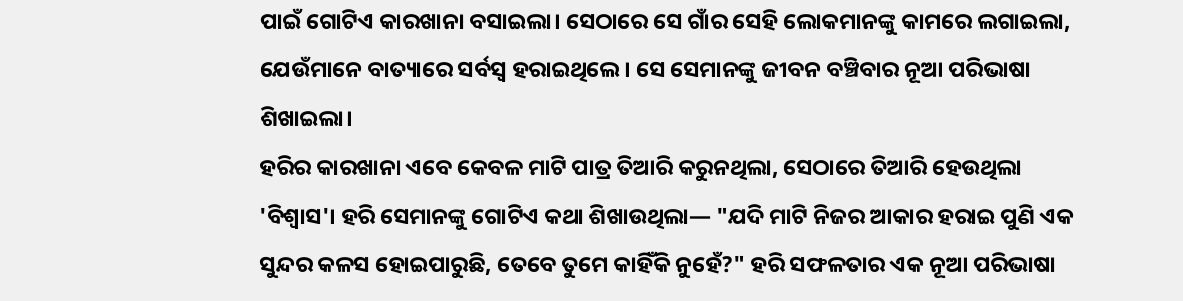ପାଇଁ ଗୋଟିଏ କାରଖାନା ବସାଇଲା। ସେଠାରେ ସେ ଗାଁର ସେହି ଲୋକମାନଙ୍କୁ କାମରେ ଲଗାଇଲା, ଯେଉଁମାନେ ବାତ୍ୟାରେ ସର୍ବସ୍ୱ ହରାଇଥିଲେ। ସେ ସେମାନଙ୍କୁ ଜୀବନ ବଞ୍ଚିବାର ନୂଆ ପରିଭାଷା ଶିଖାଇଲା।
ହରିର କାରଖାନା ଏବେ କେବଳ ମାଟି ପାତ୍ର ତିଆରି କରୁନଥିଲା, ସେଠାରେ ତିଆରି ହେଉଥିଲା 'ବିଶ୍ୱାସ'। ହରି ସେମାନଙ୍କୁ ଗୋଟିଏ କଥା ଶିଖାଉଥିଲା— "ଯଦି ମାଟି ନିଜର ଆକାର ହରାଇ ପୁଣି ଏକ ସୁନ୍ଦର କଳସ ହୋଇପାରୁଛି, ତେବେ ତୁମେ କାହିଁକି ନୁହେଁ?" ହରି ସଫଳତାର ଏକ ନୂଆ ପରିଭାଷା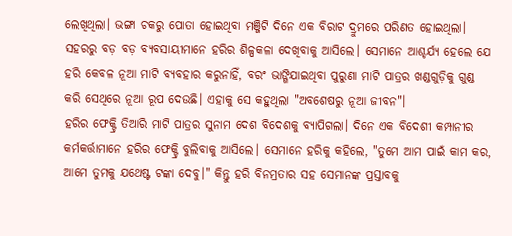ଲେଖିଥିଲା। ଭଙ୍ଗା ଚକରୁ ପୋତା ହୋଇଥିବା ମଞ୍ଜିଟି ଦିନେ ଏକ ବିରାଟ ଦ୍ରୁମରେ ପରିଣତ ହୋଇଥିଲା।
ସହରରୁ ବଡ଼ ବଡ଼ ବ୍ୟବସାୟୀମାନେ ହରିର ଶିଳ୍ପକଳା ଦେଖିବାକୁ ଆସିଲେ। ସେମାନେ ଆଶ୍ଚର୍ଯ୍ୟ ହେଲେ ଯେ ହରି କେବଳ ନୂଆ ମାଟି ବ୍ୟବହାର କରୁନାହିଁ, ବରଂ ଭାଙ୍ଗିଯାଇଥିବା ପୁରୁଣା ମାଟି ପାତ୍ରର ଖଣ୍ଡଗୁଡ଼ିକୁ ଗୁଣ୍ଡ କରି ସେଥିରେ ନୂଆ ରୂପ ଦେଉଛି। ଏହାକୁ ସେ କହୁଥିଲା "ଅବଶେଷରୁ ନୂଆ ଜୀବନ"।
ହରିର ଫେକ୍ଟ୍ରି ତିଆରି ମାଟି ପାତ୍ରର ସୁନାମ ଦେଶ ବିଦେଶକୁ ବ୍ୟାପିଗଲା। ଦିନେ ଏକ ବିଦେଶୀ କମ୍ପାନୀର କର୍ମକର୍ତ୍ତାମାନେ ହରିର ଫେକ୍ଟ୍ରି ବୁଲିବାକୁ ଆସିଲେ। ସେମାନେ ହରିକୁ କହିଲେ, "ତୁମେ ଆମ ପାଇଁ କାମ କର, ଆମେ ତୁମକୁ ଯଥେଷ୍ଟ ଟଙ୍କା ଦେବୁ।" କିନ୍ତୁ ହରି ବିନମ୍ରତାର ସହ ସେମାନଙ୍କ ପ୍ରସ୍ତାବକୁ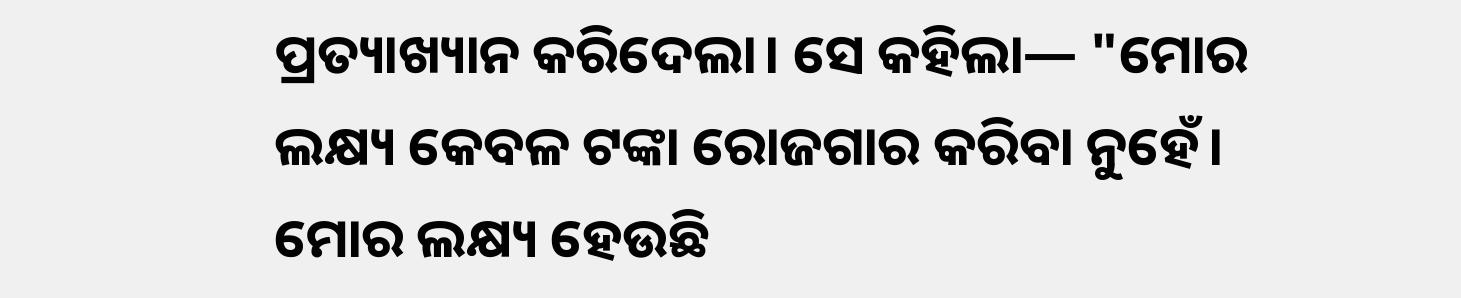ପ୍ରତ୍ୟାଖ୍ୟାନ କରିଦେଲା। ସେ କହିଲା— "ମୋର ଲକ୍ଷ୍ୟ କେବଳ ଟଙ୍କା ରୋଜଗାର କରିବା ନୁହେଁ। ମୋର ଲକ୍ଷ୍ୟ ହେଉଛି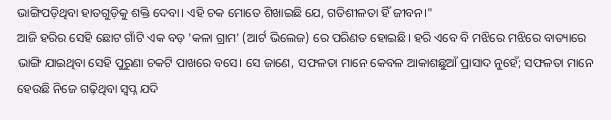ଭାଙ୍ଗିପଡ଼ିଥିବା ହାତଗୁଡ଼ିକୁ ଶକ୍ତି ଦେବା। ଏହି ଚକ ମୋତେ ଶିଖାଇଛି ଯେ, ଗତିଶୀଳତା ହିଁ ଜୀବନ।"
ଆଜି ହରିର ସେହି ଛୋଟ ଗାଁଟି ଏକ ବଡ଼ 'କଳା ଗ୍ରାମ' (ଆର୍ଟ ଭିଲେଜ) ରେ ପରିଣତ ହୋଇଛି। ହରି ଏବେ ବି ମଝିରେ ମଝିରେ ବାତ୍ୟାରେ ଭାଙ୍ଗି ଯାଇଥିବା ସେହି ପୁରୁଣା ଚକଟି ପାଖରେ ବସେ। ସେ ଜାଣେ, ସଫଳତା ମାନେ କେବଳ ଆକାଶଛୁଆଁ ପ୍ରାସାଦ ନୁହେଁ; ସଫଳତା ମାନେ ହେଉଛି ନିଜେ ଗଢ଼ିଥିବା ସ୍ୱପ୍ନ ଯଦି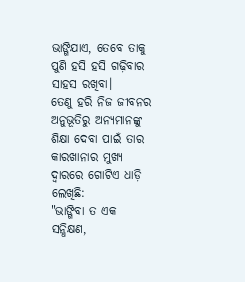ଭାଙ୍ଗିଯାଏ, ତେବେ ତାକୁ ପୁଣି ହସି ହସି ଗଢ଼ିବାର ସାହସ ରଖିବା।
ତେଣୁ ହରି ନିଜ ଜୀବନର ଅନୁଭୂତିରୁ ଅନ୍ୟମାନଙ୍କୁ ଶିକ୍ଷା ଦେବା ପାଇଁ ତାର କାରଖାନାର ମୁଖ୍ୟ ଦ୍ୱାରରେ ଗୋଟିଏ ଧାଡ଼ି ଲେଖିଛି:
"ଭାଙ୍ଗିବା ତ ଏକ ସନ୍ଧିକ୍ଷଣ,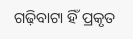ଗଢ଼ିବାଟା ହିଁ ପ୍ରକୃତ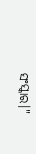ସଂସ୍କାର।"